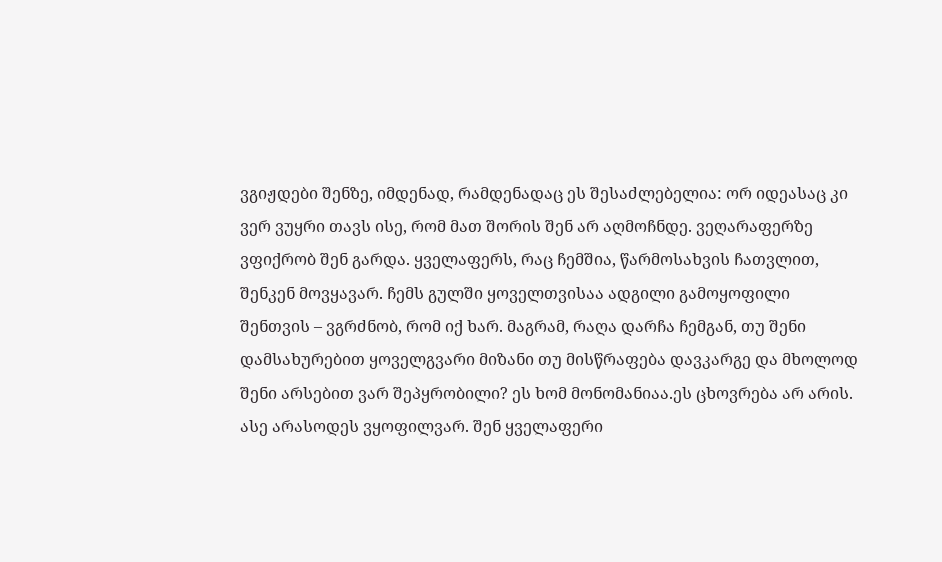ვგიჟდები შენზე, იმდენად, რამდენადაც ეს შესაძლებელია: ორ იდეასაც კი ვერ ვუყრი თავს ისე, რომ მათ შორის შენ არ აღმოჩნდე. ვეღარაფერზე ვფიქრობ შენ გარდა. ყველაფერს, რაც ჩემშია, წარმოსახვის ჩათვლით, შენკენ მოვყავარ. ჩემს გულში ყოველთვისაა ადგილი გამოყოფილი შენთვის – ვგრძნობ, რომ იქ ხარ. მაგრამ, რაღა დარჩა ჩემგან, თუ შენი დამსახურებით ყოველგვარი მიზანი თუ მისწრაფება დავკარგე და მხოლოდ შენი არსებით ვარ შეპყრობილი? ეს ხომ მონომანიაა.ეს ცხოვრება არ არის. ასე არასოდეს ვყოფილვარ. შენ ყველაფერი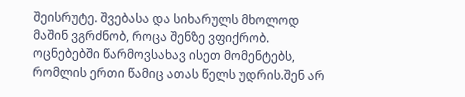შეისრუტე. შვებასა და სიხარულს მხოლოდ მაშინ ვგრძნობ, როცა შენზე ვფიქრობ. ოცნებებში წარმოვსახავ ისეთ მომენტებს, რომლის ერთი წამიც ათას წელს უდრის.შენ არ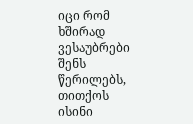იცი რომ ხშირად ვესაუბრები შენს წერილებს, თითქოს ისინი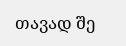თავად შე